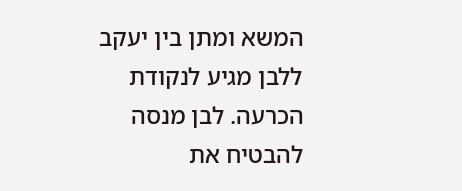המשא ומתן בין יעקב ללבן מגיע לנקודת הכרעה. לבן מנסה להבטיח את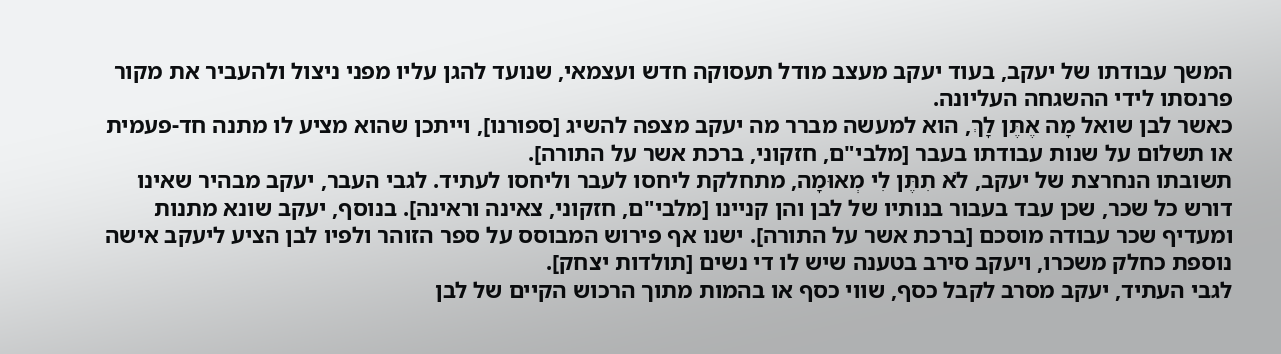המשך עבודתו של יעקב, בעוד יעקב מעצב מודל תעסוקה חדש ועצמאי, שנועד להגן עליו מפני ניצול ולהעביר את מקור פרנסתו לידי ההשגחה העליונה.
כאשר לבן שואל מָה אֶתֶּן לָךְ, הוא למעשה מברר מה יעקב מצפה להשיג [ספורנו], וייתכן שהוא מציע לו מתנה חד-פעמית או תשלום על שנות עבודתו בעבר [מלבי"ם, חזקוני, ברכת אשר על התורה].
תשובתו הנחרצת של יעקב, לֹא תִתֶּן לִי מְאוּמָה, מתחלקת ליחסו לעבר וליחסו לעתיד. לגבי העבר, יעקב מבהיר שאינו דורש כל שכר, שכן עבד בעבור בנותיו של לבן והן קניינו [מלבי"ם, חזקוני, צאינה וראינה]. בנוסף, יעקב שונא מתנות ומעדיף שכר עבודה מוסכם [ברכת אשר על התורה]. ישנו אף פירוש המבוסס על ספר הזוהר ולפיו לבן הציע ליעקב אישה נוספת כחלק משכרו, ויעקב סירב בטענה שיש לו די נשים [תולדות יצחק].
לגבי העתיד, יעקב מסרב לקבל כסף, שווי כסף או בהמות מתוך הרכוש הקיים של לבן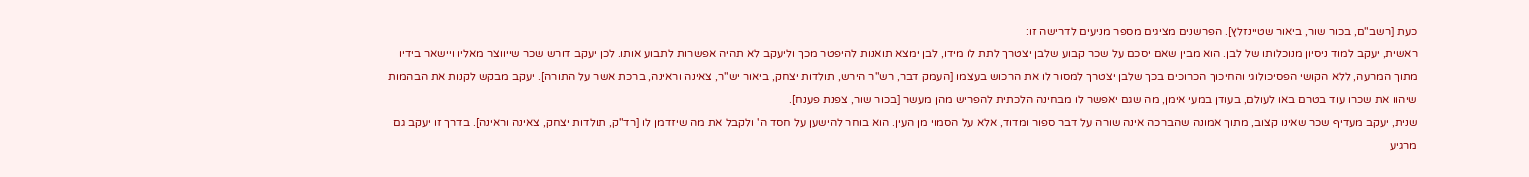כעת [רשב"ם, בכור שור, ביאור שטיינזלץ]. הפרשנים מציגים מספר מניעים לדרישה זו:
ראשית, יעקב למוד ניסיון מנוכלותו של לבן. הוא מבין שאם יסכם על שכר קבוע שלבן יצטרך לתת לו מידו, לבן ימצא תואנות להיפטר מכך וליעקב לא תהיה אפשרות לתבוע אותו. לכן יעקב דורש שכר שייווצר מאליו ויישאר בידיו מתוך המרעה, ללא הקושי הפסיכולוגי והחיכוך הכרוכים בכך שלבן יצטרך למסור לו את הרכוש בעצמו [העמק דבר, רש"ר הירש, תולדות יצחק, ביאור יש"ר, צאינה וראינה, ברכת אשר על התורה]. יעקב מבקש לקנות את הבהמות שיהוו את שכרו עוד בטרם באו לעולם, בעודן במעי אימן, מה שגם יאפשר לו מבחינה הלכתית להפריש מהן מעשר [בכור שור, צפנת פענח].
שנית, יעקב מעדיף שכר שאינו קצוב, מתוך אמונה שהברכה אינה שורה על דבר ספור ומדוד, אלא על הסמוי מן העין. הוא בוחר להישען על חסד ה' ולקבל את מה שיזדמן לו [רד"ק, תולדות יצחק, צאינה וראינה]. בדרך זו יעקב גם מרגיע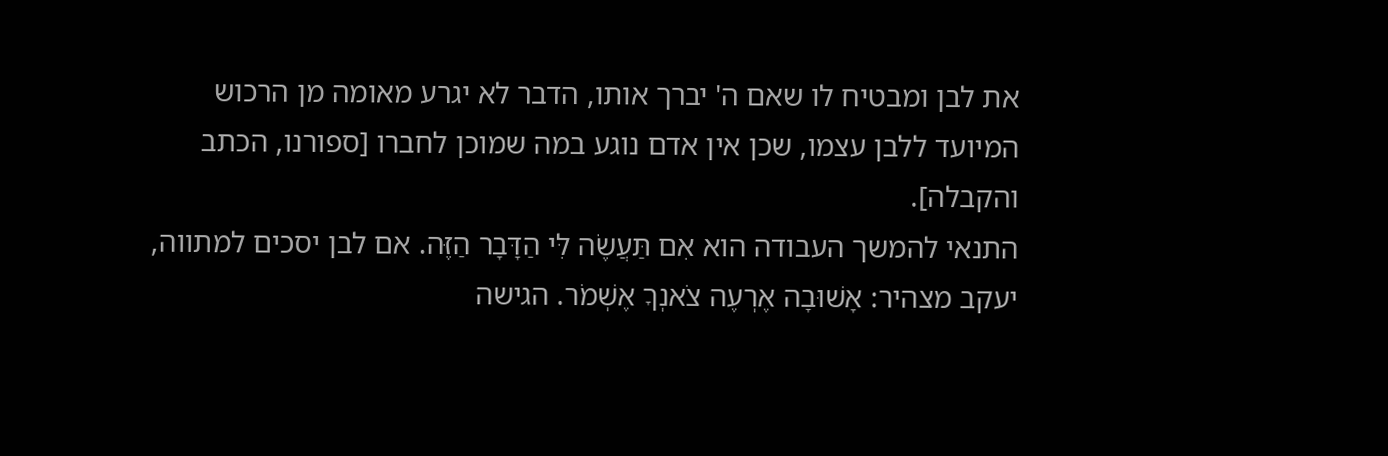את לבן ומבטיח לו שאם ה' יברך אותו, הדבר לא יגרע מאומה מן הרכוש המיועד ללבן עצמו, שכן אין אדם נוגע במה שמוכן לחברו [ספורנו, הכתב והקבלה].
התנאי להמשך העבודה הוא אִם תַּעֲשֶׂה לִּי הַדָּבָר הַזֶּה. אם לבן יסכים למתווה, יעקב מצהיר: אָשׁוּבָה אֶרְעֶה צֹאנְךָ אֶשְׁמֹר. הגישה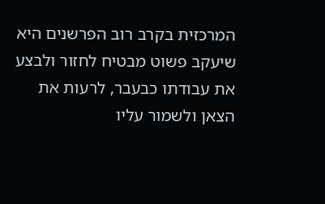המרכזית בקרב רוב הפרשנים היא שיעקב פשוט מבטיח לחזור ולבצע את עבודתו כבעבר, לרעות את הצאן ולשמור עליו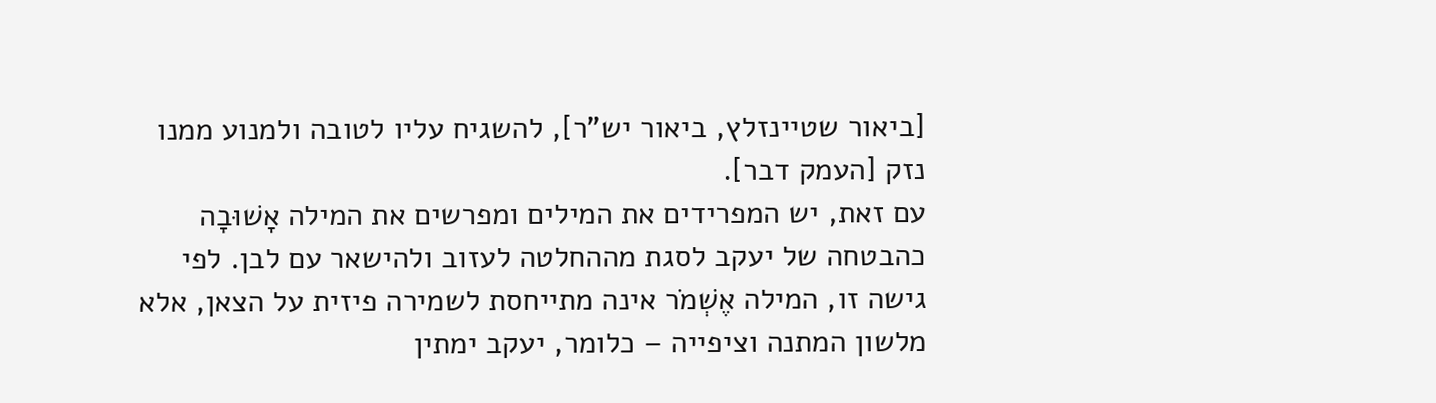[ביאור שטיינזלץ, ביאור יש"ר], להשגיח עליו לטובה ולמנוע ממנו נזק [העמק דבר].
עם זאת, יש המפרידים את המילים ומפרשים את המילה אָשׁוּבָה כהבטחה של יעקב לסגת מההחלטה לעזוב ולהישאר עם לבן. לפי גישה זו, המילה אֶשְׁמֹר אינה מתייחסת לשמירה פיזית על הצאן, אלא מלשון המתנה וציפייה – כלומר, יעקב ימתין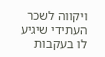ויקווה לשכר העתידי שיגיע לו בעקבות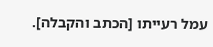עמל רעייתו [הכתב והקבלה].